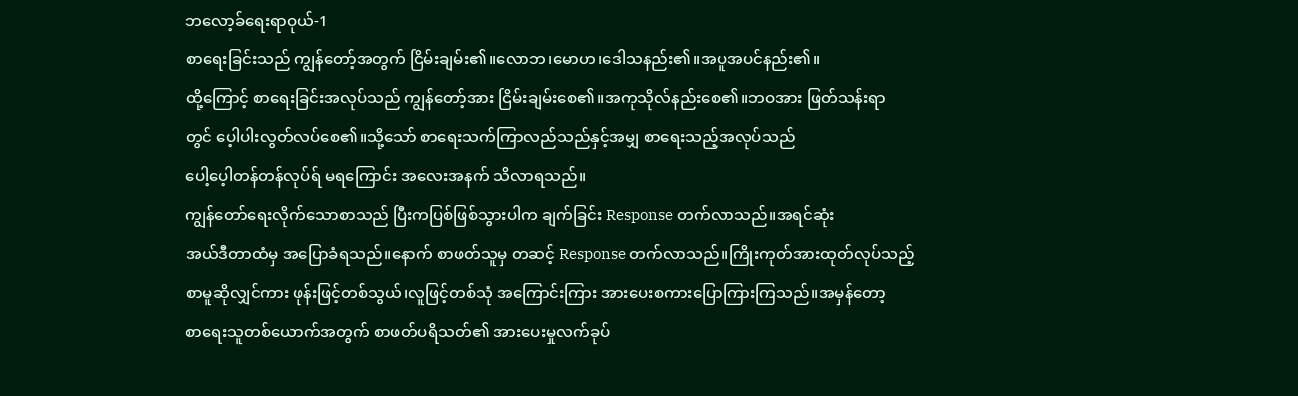ဘလော့ခ်ရေးရာဝုယ်-1
စာရေးခြင်းသည် ကျွန်တော့်အတွက် ငြိမ်းချမ်း၏။လောဘ၊မောဟ၊ဒေါသနည်း၏။အပူအပင်နည်း၏။
ထို့ကြောင့် စာရေးခြင်းအလုပ်သည် ကျွန်တော့်အား ငြိမ်းချမ်းစေ၏။အကုသိုလ်နည်းစေ၏။ဘဝအား ဖြတ်သန်းရာ
တွင် ပေ့ါပါးလွတ်လပ်စေ၏။သို့သော် စာရေးသက်ကြာလည်သည်နှင့်အမျှ စာရေးသည့်အလုပ်သည်
ပေါ့ပေ့ါတန်တန်လုပ်ရ် မရကြောင်း အလေးအနက် သိလာရသည်။
ကျွန်တော်ရေးလိုက်သောစာသည် ပြီးကပြစ်ဖြစ်သွားပါက ချက်ခြင်း Response တက်လာသည်။အရင်ဆုံး
အယ်ဒီတာထံမှ အပြောခံရသည်။နောက် စာဖတ်သူမှ တဆင့် Response တက်လာသည်။ကြိုးကုတ်အားထုတ်လုပ်သည့်
စာမူဆိုလျှင်ကား ဖုန်းဖြင့်တစ်သွယ်၊လူဖြင့်တစ်သုံ အကြောင်းကြား အားပေးစကားပြောကြားကြသည်။အမှန်တော့
စာရေးသူတစ်ယောက်အတွက် စာဖတ်ပရိသတ်၏ အားပေးမှုလက်ခုပ်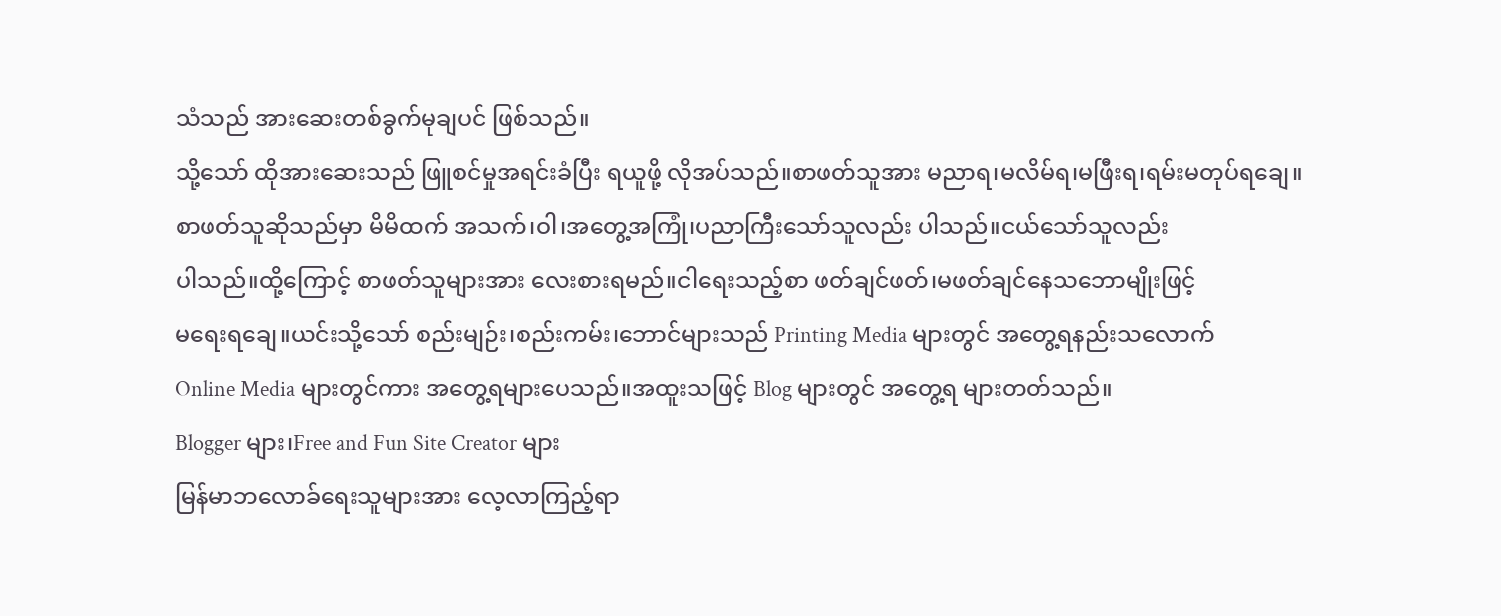သံသည် အားဆေးတစ်ခွက်မုချပင် ဖြစ်သည်။
သို့သော် ထိုအားဆေးသည် ဖြူစင်မှုအရင်းခံပြီး ရယူဖို့ လိုအပ်သည်။စာဖတ်သူအား မညာရ၊မလိမ်ရ၊မဖြီးရ၊ရမ်းမတုပ်ရချေ။
စာဖတ်သူဆိုသည်မှာ မိမိထက် အသက်၊ဝါ၊အတွေ့အကြုံ၊ပညာကြီးသော်သူလည်း ပါသည်။ငယ်သော်သူလည်း
ပါသည်။ထို့ကြောင့် စာဖတ်သူများအား လေးစားရမည်။ငါရေးသည့်စာ ဖတ်ချင်ဖတ်၊မဖတ်ချင်နေသဘောမျိုးဖြင့်
မရေးရချေ။ယင်းသို့သော် စည်းမျဉ်း၊စည်းကမ်း၊ဘောင်များသည် Printing Media များတွင် အတွေ့ရနည်းသလောက်
Online Media များတွင်ကား အတွေ့ရများပေသည်။အထူးသဖြင့် Blog များတွင် အတွေ့ရ များတတ်သည်။
Blogger များ၊Free and Fun Site Creator များ
မြန်မာဘလောခ်ရေးသူများအား လေ့လာကြည့်ရာ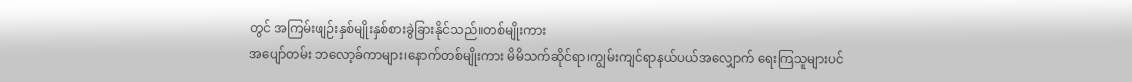တွင် အကြမ်းဖျဉ်းနှစ်မျိုးနှစ်စားခွဲခြားနိုင်သည်။တစ်မျိုးကား
အပျော်တမ်း ဘလော့ခ်ကာများ၊နောက်တစ်မျိုးကား မိမိသက်ဆိုင်ရာ၊ကျွမ်းကျင်ရာနယ်ပယ်အလျှောက် ရေးကြသူများပင်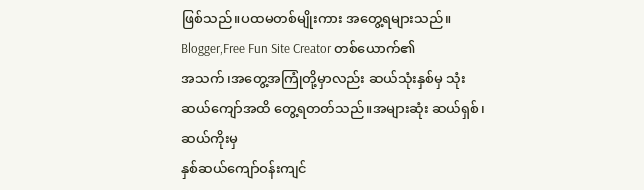ဖြစ်သည်။ပထမတစ်မျိုးကား အတွေ့ရများသည်။ Blogger,Free Fun Site Creator တစ်ယောက်၏
အသက်၊အတွေ့အကြုံတို့မှာလည်း ဆယ်သုံးနှစ်မှ သုံးဆယ်ကျော်အထိ တွေ့ရတတ်သည်။အများဆုံး ဆယ်ရှစ်၊ဆယ်ကိုးမှ
နှစ်ဆယ်ကျော်ဝန်းကျင်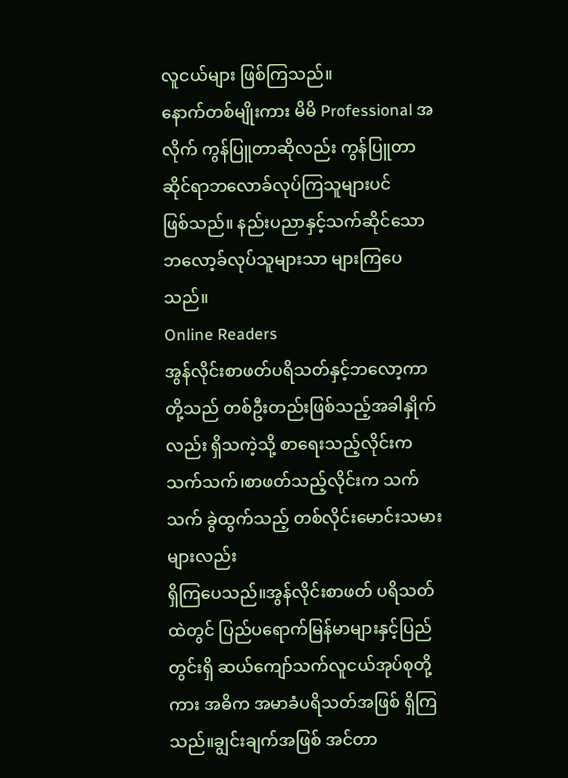လူငယ်များ ဖြစ်ကြသည်။
နောက်တစ်မျိုးကား မိမိ Professional အလိုက် ကွန်ပြူတာဆိုလည်း ကွန်ပြူတာဆိုင်ရာဘလောခ်လုပ်ကြသူများပင်
ဖြစ်သည်။ နည်းပညာနှင့်သက်ဆိုင်သော ဘလော့ခ်လုပ်သူများသာ များကြပေသည်။
Online Readers
အွန်လိုင်းစာဖတ်ပရိသတ်နှင့်ဘလော့ကာတို့သည် တစ်ဦးတည်းဖြစ်သည့်အခါနှိုက်လည်း ရှိသကဲ့သို့ စာရေးသည့်လိုင်းက
သက်သက်၊စာဖတ်သည့်လိုင်းက သက်သက် ခွဲထွက်သည့် တစ်လိုင်းမောင်းသမားများလည်း
ရှိကြပေသည်။အွန်လိုင်းစာဖတ် ပရိသတ်ထဲတွင် ပြည်ပရောက်မြန်မာများနှင့်ပြည်တွင်းရှိ ဆယ်ကျော်သက်လူငယ်အုပ်စုတို့
ကား အဓိက အမာခံပရိသတ်အဖြစ် ရှိကြသည်။ချွင်းချက်အဖြစ် အင်တာ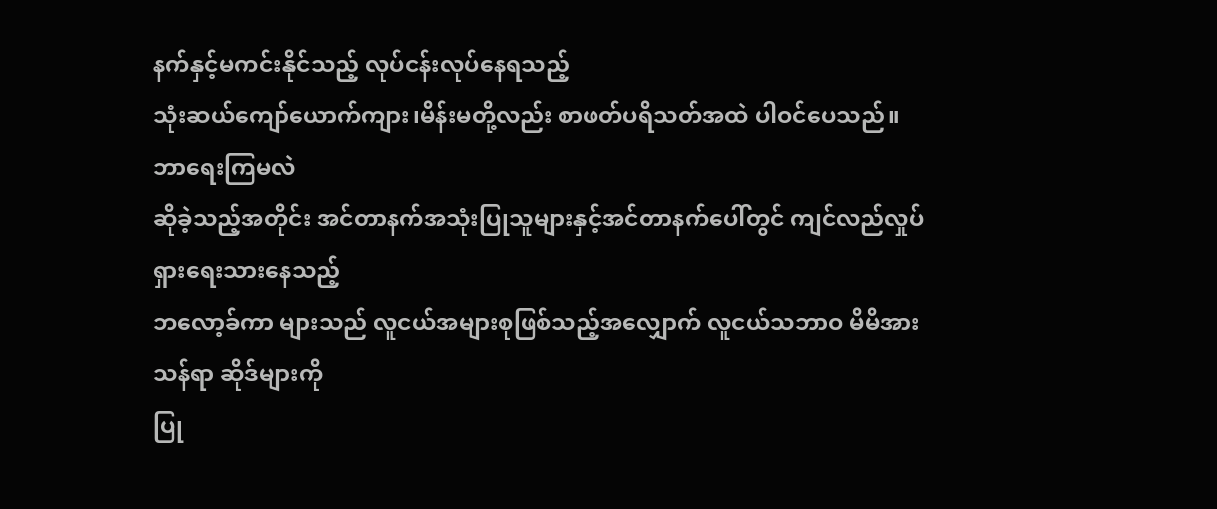နက်နှင့်မကင်းနိုင်သည့် လုပ်ငန်းလုပ်နေရသည့်
သုံးဆယ်ကျော်ယောက်ကျား၊မိန်းမတို့လည်း စာဖတ်ပရိသတ်အထဲ ပါဝင်ပေသည်။
ဘာရေးကြမလဲ
ဆိုခဲ့သည့်အတိုင်း အင်တာနက်အသုံးပြုသူများနှင့်အင်တာနက်ပေါ်တွင် ကျင်လည်လှုပ်ရှားရေးသားနေသည့်
ဘလော့ခ်ကာ များသည် လူငယ်အများစုဖြစ်သည့်အလျှောက် လူငယ်သဘာဝ မိမိအားသန်ရာ ဆိုဒ်များကို
ပြု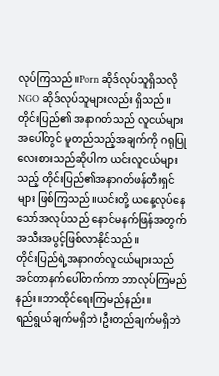လုပ်ကြသည်။Porn ဆိုဒ်လုပ်သူရှိသလို NGO ဆိုဒ်လုပ်သူများလည်း ရှိသည်။တိုင်းပြည်၏ အနာဂတ်သည် လူငယ်များ
အပေါ်တွင် မူတည်သည့်အချက်ကို ဂရုပြုလေးစားသည်ဆိုပါက ယင်းလူငယ်များသည့် တိုင်းပြည်၏အနာဂတ်ဖန်တီးရှင်
များ ဖြစ်ကြသည်။ယင်းတို့ ယနေ့လုပ်နေသော်အလုပ်သည် နောင်မနက်ဖြန်အတွက် အသီးအပွင့်ဖြစ်လာနိုင်သည်။
တိုင်းပြည်ရဲ့အနာဂတ်လူငယ်များသည် အင်တာနက်ပေါ်တက်ကာ ဘာလုပ်ကြမည်နည်း။ဘာထိုင်ရေးကြမည်နည်း။
ရည်ရွယ်ချက်မရှိဘဲ၊ဦးတည်ချက်မရှိဘဲ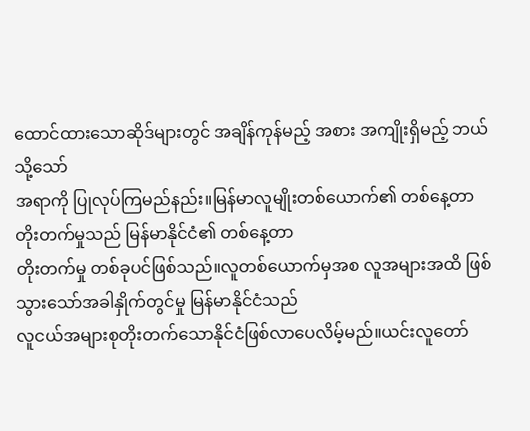ထောင်ထားသောဆိုဒ်များတွင် အချိန်ကုန်မည့် အစား အကျိုးရှိမည့် ဘယ်သို့သော်
အရာကို ပြုလုပ်ကြမည်နည်း။မြန်မာလူမျိုးတစ်ယောက်၏ တစ်နေ့တာ တိုးတက်မှုသည် မြန်မာနိုင်ငံ၏ တစ်နေ့တာ
တိုးတက်မှု တစ်ခုပင်ဖြစ်သည်။လူတစ်ယောက်မှအစ လူအများအထိ ဖြစ်သွားသော်အခါနှိုက်တွင်မှု မြန်မာနိုင်ငံသည်
လူငယ်အများစုတိုးတက်သောနိုင်ငံဖြစ်လာပေလိမ့်မည်။ယင်းလူတော်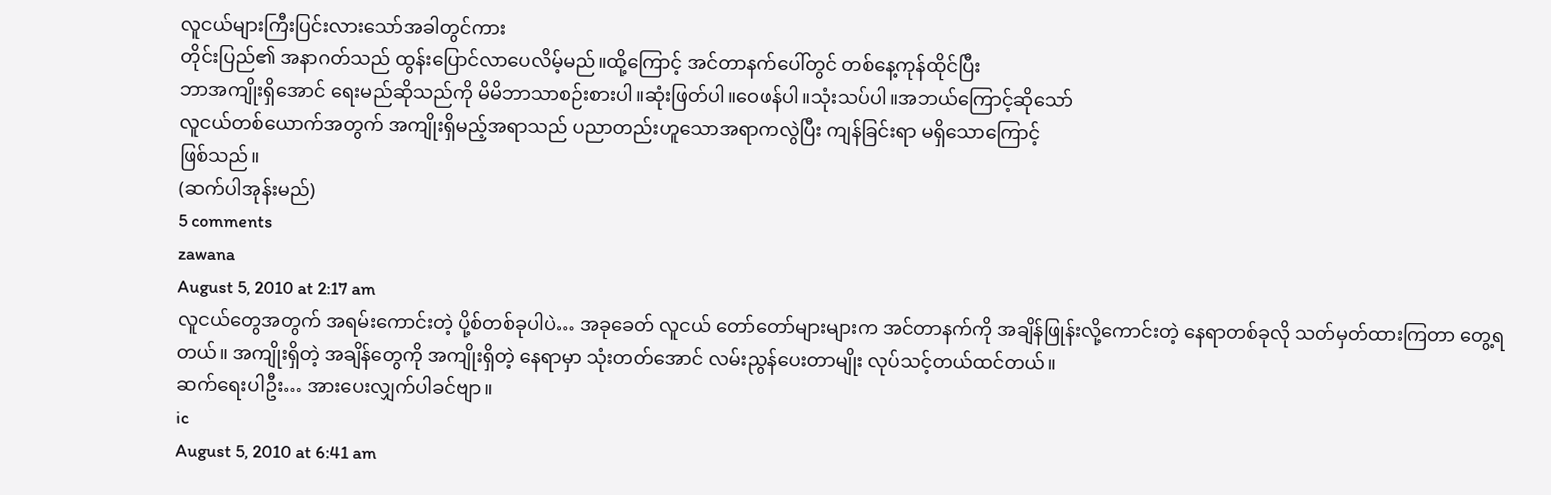လူငယ်များကြီးပြင်းလားသော်အခါတွင်ကား
တိုင်းပြည်၏ အနာဂတ်သည် ထွန်းပြောင်လာပေလိမ့်မည်။ထို့ကြောင့် အင်တာနက်ပေါ်တွင် တစ်နေ့ကုန်ထိုင်ပြီး
ဘာအကျိုးရှိအောင် ရေးမည်ဆိုသည်ကို မိမိဘာသာစဉ်းစားပါ။ဆုံးဖြတ်ပါ။ဝေဖန်ပါ။သုံးသပ်ပါ။အဘယ်ကြောင့်ဆိုသော်
လူငယ်တစ်ယောက်အတွက် အကျိုးရှိမည့်အရာသည် ပညာတည်းဟူသောအရာကလွဲပြီး ကျန်ခြင်းရာ မရှိသောကြောင့်
ဖြစ်သည်။
(ဆက်ပါအုန်းမည်)
5 comments
zawana
August 5, 2010 at 2:17 am
လူငယ်တွေအတွက် အရမ်းကောင်းတဲ့ ပို့စ်တစ်ခုပါပဲ… အခုခေတ် လူငယ် တော်တော်များများက အင်တာနက်ကို အချိန်ဖြုန်းလို့ကောင်းတဲ့ နေရာတစ်ခုလို သတ်မှတ်ထားကြတာ တွေ့ရတယ်။ အကျိုးရှိတဲ့ အချိန်တွေကို အကျိုးရှိတဲ့ နေရာမှာ သုံးတတ်အောင် လမ်းညွန်ပေးတာမျိုး လုပ်သင့်တယ်ထင်တယ်။
ဆက်ရေးပါဦး… အားပေးလျှက်ပါခင်ဗျာ။
ic
August 5, 2010 at 6:41 am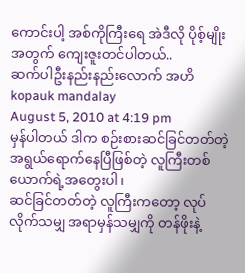ကောင်းပါ့ အစ်ကိုကြီးရေ အဲဒီလို ပိုစ့်မျိုးအတွက် ကျေးဇူးတင်ပါတယ်..
ဆက်ပါဦးနည်းနည်းလောက် အဟိ
kopauk mandalay
August 5, 2010 at 4:19 pm
မှန်ပါတယ် ဒါက စဉ်းစားဆင်ခြင်တတ်တဲ့ အရွယ်ရောက်နေပြီဖြစ်တဲ့ လူကြီးတစ်ယောက်ရဲ့အတွေးပါ၊
ဆင်ခြင်တတ်တဲ့ လူကြီးကတော့ လုပ်လိုက်သမျှ အရာမှန်သမျှကို တန်ဖိုးနဲ့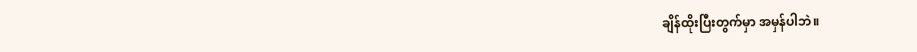ချိန်ထိုးပြီးတွက်မှာ အမှန်ပါဘဲ။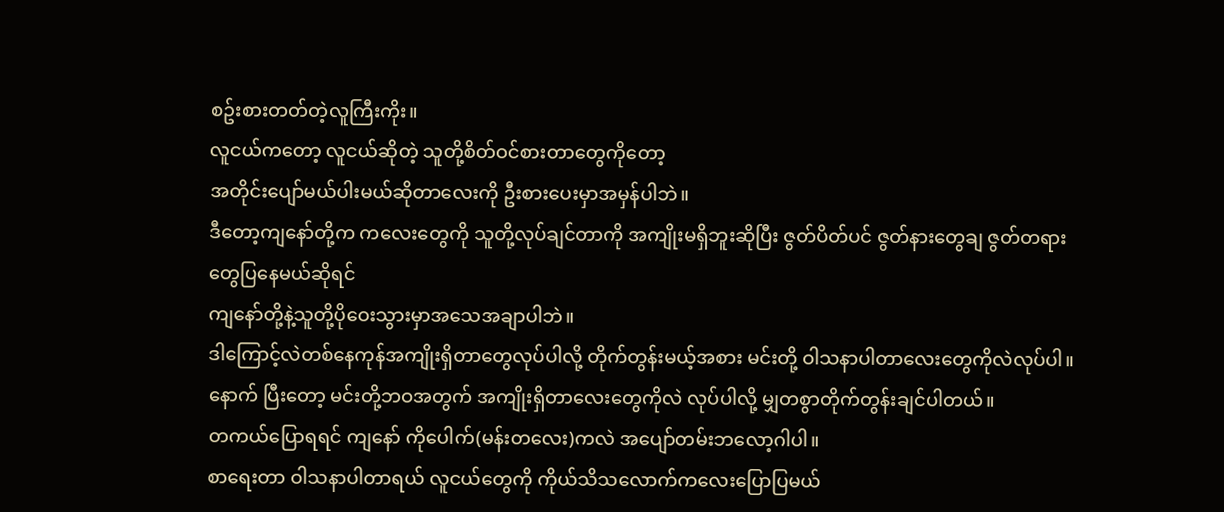စဥ်းစားတတ်တဲ့လူကြီးကိုး။
လူငယ်ကတော့ လူငယ်ဆိုတဲ့ သူတို့စိတ်ဝင်စားတာတွေကိုတော့
အတိုင်းပျော်မယ်ပါးမယ်ဆိုတာလေးကို ဦးစားပေးမှာအမှန်ပါဘဲ။
ဒီတော့ကျနော်တို့က ကလေးတွေကို သူတို့လုပ်ချင်တာကို အကျိုးမရှိဘူးဆိုပြီး ဇွတ်ပိတ်ပင် ဇွတ်နားတွေချ ဇွတ်တရားတွေပြနေမယ်ဆိုရင်
ကျနော်တို့နဲ့သူတို့ပိုဝေးသွားမှာအသေအချာပါဘဲ။
ဒါကြောင့်လဲတစ်နေကုန်အကျိုးရှိတာတွေလုပ်ပါလို့ တိုက်တွန်းမယ့်အစား မင်းတို့ ဝါသနာပါတာလေးတွေကိုလဲလုပ်ပါ။
နောက် ပြီးတော့ မင်းတို့ဘဝအတွက် အကျိုးရှိတာလေးတွေကိုလဲ လုပ်ပါလို့ မျှတစွာတိုက်တွန်းချင်ပါတယ်။
တကယ်ပြောရရင် ကျနော် ကိုပေါက်(မန်းတလေး)ကလဲ အပျော်တမ်းဘလော့ဂါပါ။
စာရေးတာ ဝါသနာပါတာရယ် လူငယ်တွေကို ကိုယ်သိသလောက်ကလေးပြောပြမယ်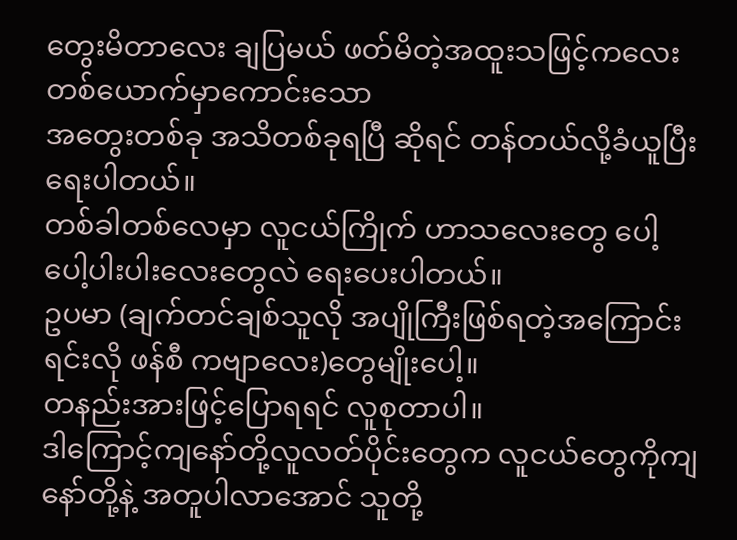တွေးမိတာလေး ချပြမယ် ဖတ်မိတဲ့အထူးသဖြင့်ကလေးတစ်ယောက်မှာကောင်းသော
အတွေးတစ်ခု အသိတစ်ခုရပြီ ဆိုရင် တန်တယ်လို့ခံယူပြီးရေးပါတယ်။
တစ်ခါတစ်လေမှာ လူငယ်ကြိုက် ဟာသလေးတွေ ပေါ့ပေါ့ပါးပါးလေးတွေလဲ ရေးပေးပါတယ်။
ဥပမာ (ချက်တင်ချစ်သူလို အပျိုကြီးဖြစ်ရတဲ့အကြောင်းရင်းလို ဖန်စီ ကဗျာလေး)တွေမျိုးပေါ့။
တနည်းအားဖြင့်ပြောရရင် လူစုတာပါ။
ဒါကြောင့်ကျနော်တို့လူလတ်ပိုင်းတွေက လူငယ်တွေကိုကျနော်တို့နဲ့ အတူပါလာအောင် သူတို့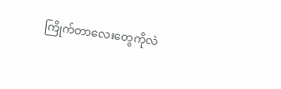ကြိုက်တာလေးတွေကိုလဲ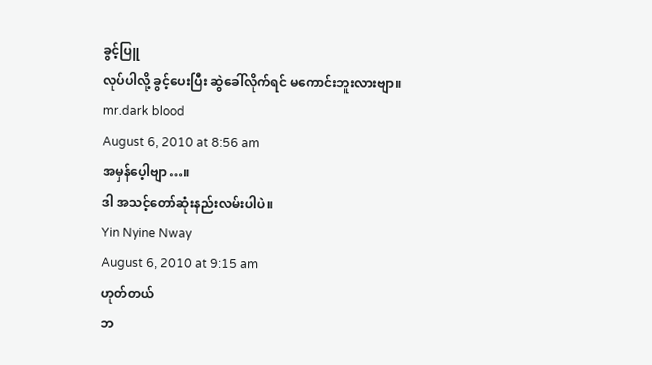ခွင့်ပြူ
လုပ်ပါလို့ ခွင့်ပေးပြီး ဆွဲခေါ်လိုက်ရင် မကောင်းဘူးလားဗျာ။
mr.dark blood
August 6, 2010 at 8:56 am
အမှန်ပေ့ါဗျာ…။
ဒါ အသင့်တော်ဆုံးနည်းလမ်းပါပဲ။
Yin Nyine Nway
August 6, 2010 at 9:15 am
ဟုတ်တယ်
ဘ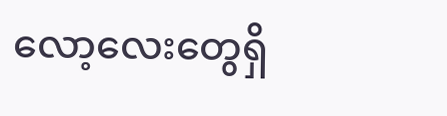လော့လေးတွေရှိ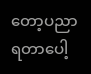တော့ပညာရတာပေါ့